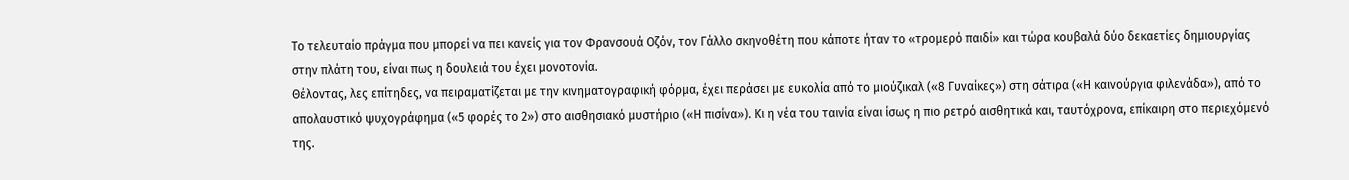Το τελευταίο πράγμα που μπορεί να πει κανείς για τον Φρανσουά Οζόν, τον Γάλλο σκηνοθέτη που κάποτε ήταν το «τρομερό παιδί» και τώρα κουβαλά δύο δεκαετίες δημιουργίας στην πλάτη του, είναι πως η δουλειά του έχει μονοτονία.
Θέλοντας, λες επίτηδες, να πειραματίζεται με την κινηματογραφική φόρμα, έχει περάσει με ευκολία από το μιούζικαλ («8 Γυναίκες») στη σάτιρα («Η καινούργια φιλενάδα»), από το απολαυστικό ψυχογράφημα («5 φορές το 2») στο αισθησιακό μυστήριο («Η πισίνα»). Κι η νέα του ταινία είναι ίσως η πιο ρετρό αισθητικά και, ταυτόχρονα, επίκαιρη στο περιεχόμενό της.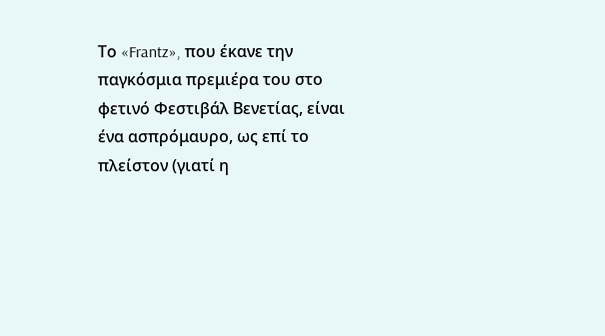Το «Frantz», που έκανε την παγκόσμια πρεμιέρα του στο φετινό Φεστιβάλ Βενετίας, είναι ένα ασπρόμαυρο, ως επί το πλείστον (γιατί η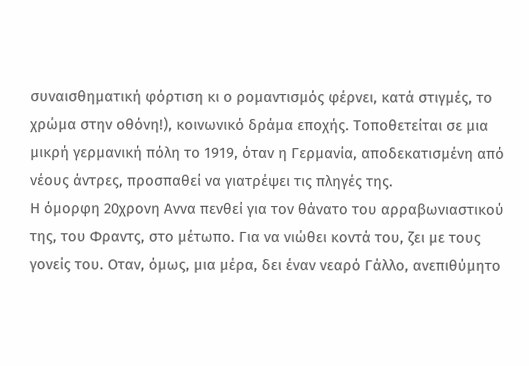συναισθηματική φόρτιση κι ο ρομαντισμός φέρνει, κατά στιγμές, το χρώμα στην οθόνη!), κοινωνικό δράμα εποχής. Τοποθετείται σε μια μικρή γερμανική πόλη το 1919, όταν η Γερμανία, αποδεκατισμένη από νέους άντρες, προσπαθεί να γιατρέψει τις πληγές της.
Η όμορφη 20χρονη Αννα πενθεί για τον θάνατο του αρραβωνιαστικού της, του Φραντς, στο μέτωπο. Για να νιώθει κοντά του, ζει με τους γονείς του. Οταν, όμως, μια μέρα, δει έναν νεαρό Γάλλο, ανεπιθύμητο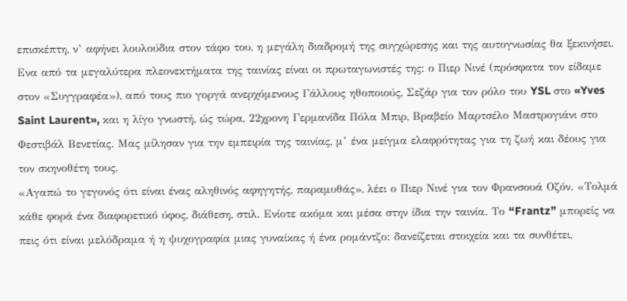επισκέπτη, ν’ αφήνει λουλούδια στον τάφο του, η μεγάλη διαδρομή της συγχώρεσης και της αυτογνωσίας θα ξεκινήσει.
Ενα από τα μεγαλύτερα πλεονεκτήματα της ταινίας είναι οι πρωταγωνιστές της: ο Πιερ Νινέ (πρόσφατα τον είδαμε στον «Συγγραφέα»), από τους πιο γοργά ανερχόμενους Γάλλους ηθοποιούς, Σεζάρ για τον ρόλο του YSL στο «Yves Saint Laurent», και η λίγο γνωστή, ώς τώρα, 22χρονη Γερμανίδα Πόλα Μπιρ, Βραβείο Μαρτσέλο Μαστρογιάνι στο Φεστιβάλ Βενετίας. Μας μίλησαν για την εμπειρία της ταινίας, μ’ ένα μείγμα ελαφρότητας για τη ζωή και δέους για τον σκηνοθέτη τους.
«Αγαπώ το γεγονός ότι είναι ένας αληθινός αφηγητής, παραμυθάς», λέει ο Πιερ Νινέ για τον Φρανσουά Οζόν. «Τολμά κάθε φορά ένα διαφορετικό ύφος, διάθεση, στιλ. Ενίοτε ακόμα και μέσα στην ίδια την ταινία. Το “Frantz” μπορείς να πεις ότι είναι μελόδραμα ή η ψυχογραφία μιας γυναίκας ή ένα ρομάντζο: δανείζεται στοιχεία και τα συνθέτει,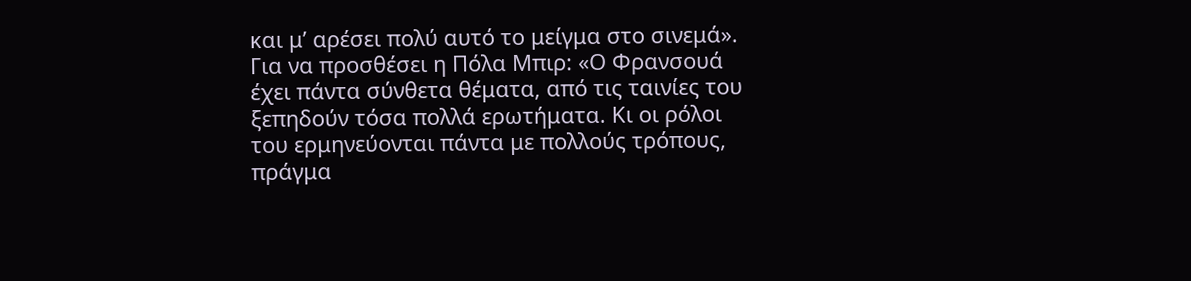και μ’ αρέσει πολύ αυτό το μείγμα στο σινεμά».
Για να προσθέσει η Πόλα Μπιρ: «Ο Φρανσουά έχει πάντα σύνθετα θέματα, από τις ταινίες του ξεπηδούν τόσα πολλά ερωτήματα. Κι οι ρόλοι του ερμηνεύονται πάντα με πολλούς τρόπους, πράγμα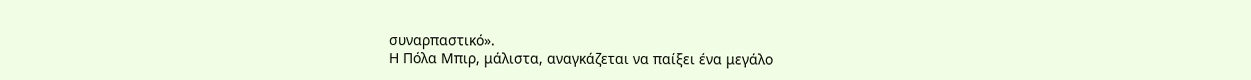συναρπαστικό».
Η Πόλα Μπιρ, μάλιστα, αναγκάζεται να παίξει ένα μεγάλο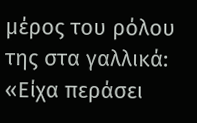μέρος του ρόλου της στα γαλλικά: «Είχα περάσει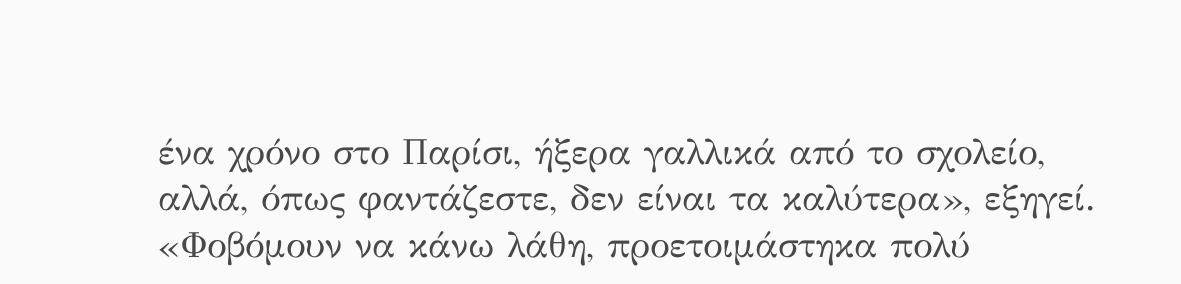ένα χρόνο στο Παρίσι, ήξερα γαλλικά από το σχολείο, αλλά, όπως φαντάζεστε, δεν είναι τα καλύτερα», εξηγεί. «Φοβόμουν να κάνω λάθη, προετοιμάστηκα πολύ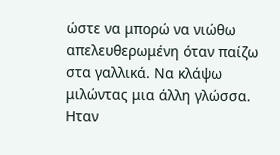ώστε να μπορώ να νιώθω απελευθερωμένη όταν παίζω στα γαλλικά. Να κλάψω μιλώντας μια άλλη γλώσσα.
Ηταν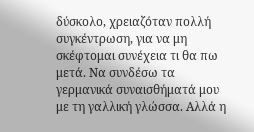δύσκολο, χρειαζόταν πολλή συγκέντρωση, για να μη σκέφτομαι συνέχεια τι θα πω μετά. Να συνδέσω τα γερμανικά συναισθήματά μου με τη γαλλική γλώσσα. Αλλά η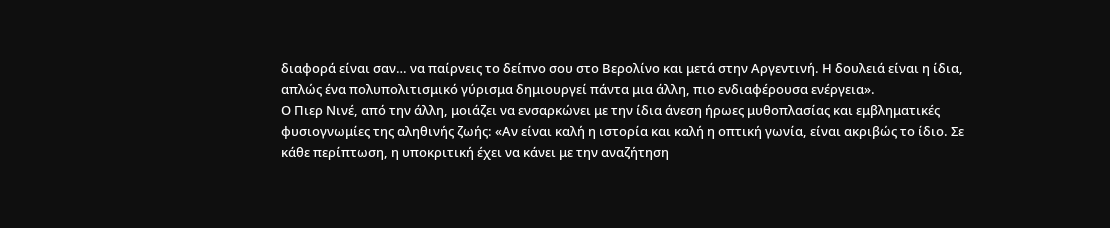διαφορά είναι σαν… να παίρνεις το δείπνο σου στο Βερολίνο και μετά στην Αργεντινή. Η δουλειά είναι η ίδια, απλώς ένα πολυπολιτισμικό γύρισμα δημιουργεί πάντα μια άλλη, πιο ενδιαφέρουσα ενέργεια».
Ο Πιερ Νινέ, από την άλλη, μοιάζει να ενσαρκώνει με την ίδια άνεση ήρωες μυθοπλασίας και εμβληματικές φυσιογνωμίες της αληθινής ζωής: «Αν είναι καλή η ιστορία και καλή η οπτική γωνία, είναι ακριβώς το ίδιο. Σε κάθε περίπτωση, η υποκριτική έχει να κάνει με την αναζήτηση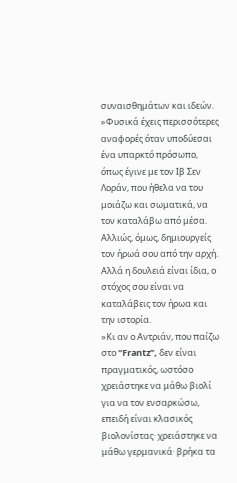συναισθημάτων και ιδεών.
»Φυσικά έχεις περισσότερες αναφορές όταν υποδύεσαι ένα υπαρκτό πρόσωπο, όπως έγινε με τον Ιβ Σεν Λοράν, που ήθελα να του μοιάζω και σωματικά, να τον καταλάβω από μέσα. Αλλιώς, όμως, δημιουργείς τον ήρωά σου από την αρχή. Αλλά η δουλειά είναι ίδια, ο στόχος σου είναι να καταλάβεις τον ήρωα και την ιστορία.
»Κι αν ο Αντριάν, που παίζω στο “Frantz”, δεν είναι πραγματικός, ωστόσο χρειάστηκε να μάθω βιολί για να τον ενσαρκώσω, επειδή είναι κλασικός βιολονίστας· χρειάστηκε να μάθω γερμανικά· βρήκα τα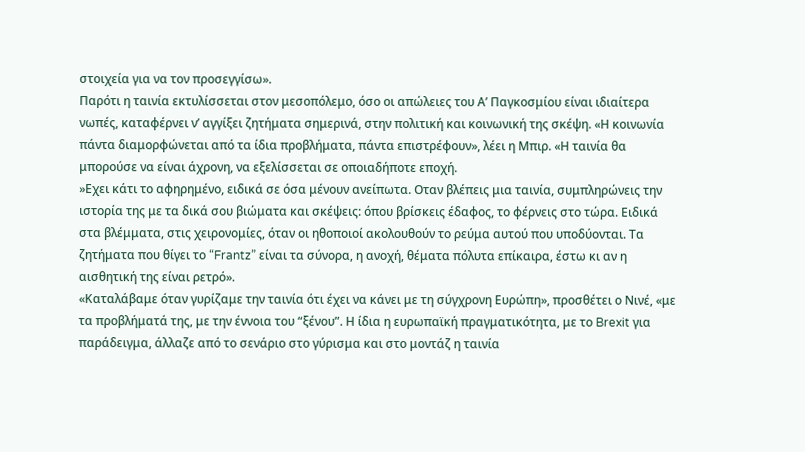στοιχεία για να τον προσεγγίσω».
Παρότι η ταινία εκτυλίσσεται στον μεσοπόλεμο, όσο οι απώλειες του Α’ Παγκοσμίου είναι ιδιαίτερα νωπές, καταφέρνει ν’ αγγίξει ζητήματα σημερινά, στην πολιτική και κοινωνική της σκέψη. «Η κοινωνία πάντα διαμορφώνεται από τα ίδια προβλήματα, πάντα επιστρέφουν», λέει η Μπιρ. «Η ταινία θα μπορούσε να είναι άχρονη, να εξελίσσεται σε οποιαδήποτε εποχή.
»Εχει κάτι το αφηρημένο, ειδικά σε όσα μένουν ανείπωτα. Οταν βλέπεις μια ταινία, συμπληρώνεις την ιστορία της με τα δικά σου βιώματα και σκέψεις: όπου βρίσκεις έδαφος, το φέρνεις στο τώρα. Ειδικά στα βλέμματα, στις χειρονομίες, όταν οι ηθοποιοί ακολουθούν το ρεύμα αυτού που υποδύονται. Τα ζητήματα που θίγει το “Frantz” είναι τα σύνορα, η ανοχή, θέματα πόλυτα επίκαιρα, έστω κι αν η αισθητική της είναι ρετρό».
«Καταλάβαμε όταν γυρίζαμε την ταινία ότι έχει να κάνει με τη σύγχρονη Ευρώπη», προσθέτει ο Νινέ, «με τα προβλήματά της, με την έννοια του “ξένου”. Η ίδια η ευρωπαϊκή πραγματικότητα, με το Brexit για παράδειγμα, άλλαζε από το σενάριο στο γύρισμα και στο μοντάζ η ταινία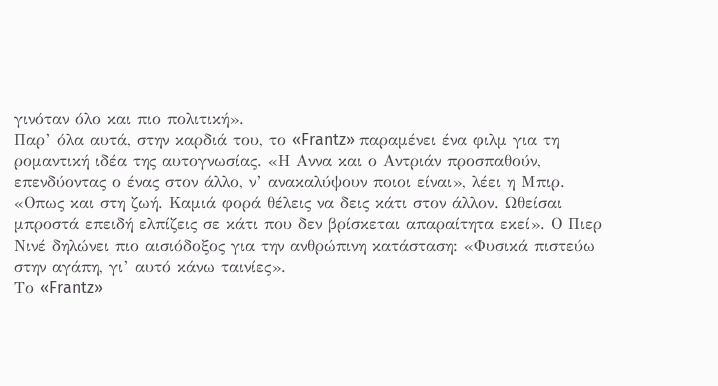γινόταν όλο και πιο πολιτική».
Παρ’ όλα αυτά, στην καρδιά του, το «Frantz» παραμένει ένα φιλμ για τη ρομαντική ιδέα της αυτογνωσίας. «Η Αννα και ο Αντριάν προσπαθούν, επενδύοντας ο ένας στον άλλο, ν’ ανακαλύψουν ποιοι είναι», λέει η Μπιρ. «Οπως και στη ζωή. Καμιά φορά θέλεις να δεις κάτι στον άλλον. Ωθείσαι μπροστά επειδή ελπίζεις σε κάτι που δεν βρίσκεται απαραίτητα εκεί». Ο Πιερ Νινέ δηλώνει πιο αισιόδοξος για την ανθρώπινη κατάσταση: «Φυσικά πιστεύω στην αγάπη, γι’ αυτό κάνω ταινίες».
Το «Frantz»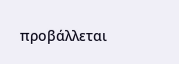προβάλλεται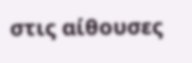στις αίθουσες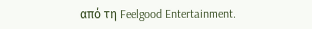από τη Feelgood Entertainment.